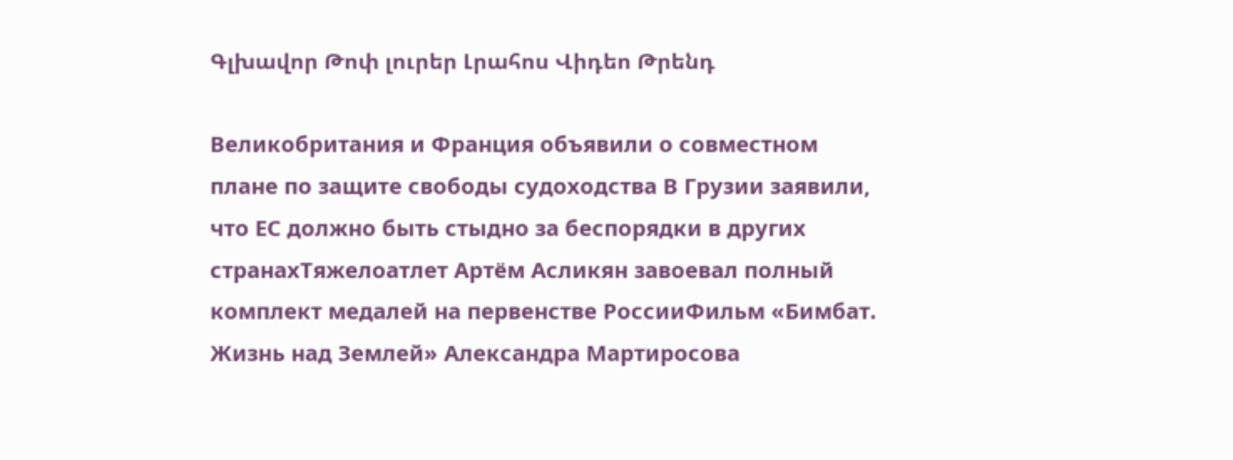Գլխավոր Թոփ լուրեր Լրահոս Վիդեո Թրենդ

Великобритания и Франция объявили о совместном плане по защите свободы судоходства В Грузии заявили, что ЕС должно быть стыдно за беспорядки в других странахТяжелоатлет Артём Асликян завоевал полный комплект медалей на первенстве РоссииФильм «Бимбат. Жизнь над Землей» Александра Мартиросова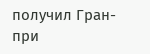получил Гран-при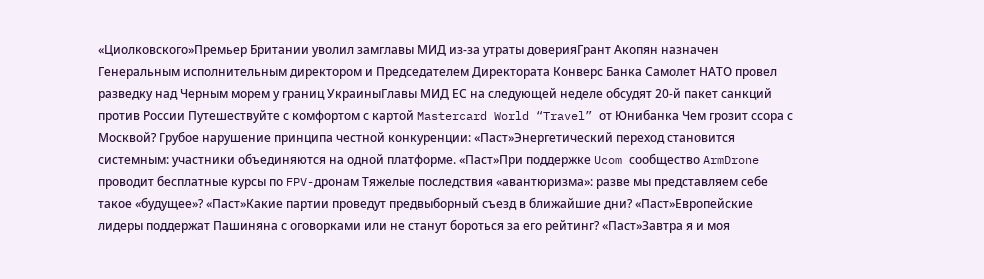«Циолковского»Премьер Британии уволил замглавы МИД из-за утраты доверияГрант Акопян назначен Генеральным исполнительным директором и Председателем Директората Конверс Банка Самолет НАТО провел разведку над Черным морем у границ УкраиныГлавы МИД ЕС на следующей неделе обсудят 20-й пакет санкций против России Путешествуйте с комфортом с картой Mastercard World “Travel” от Юнибанка Чем грозит ссора с Москвой? Грубое нарушение принципа честной конкуренции: «Паст»Энергетический переход становится системным: участники объединяются на одной платформе. «Паст»При поддержке Ucom сообщество ArmDrone проводит бесплатные курсы по FPV-дронам Тяжелые последствия «авантюризма»: разве мы представляем себе такое «будущее»? «Паст»Какие партии проведут предвыборный съезд в ближайшие дни? «Паст»Европейские лидеры поддержат Пашиняна с оговорками или не станут бороться за его рейтинг? «Паст»Завтра я и моя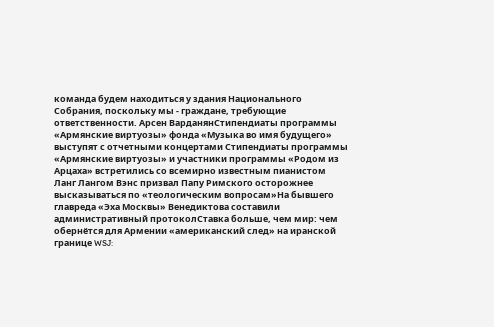команда будем находиться у здания Национального Собрания, поскольку мы - граждане, требующие ответственности. Арсен ВарданянСтипендиаты программы «Армянские виртуозы» фонда «Музыка во имя будущего» выступят с отчетными концертами Стипендиаты программы «Армянские виртуозы» и участники программы «Родом из Арцаха» встретились со всемирно известным пианистом Ланг Лангом Вэнс призвал Папу Римского осторожнее высказываться по «теологическим вопросам»На бывшего главреда «Эха Москвы» Венедиктова составили административный протоколСтавка больше, чем мир: чем обернётся для Армении «американский след» на иранской границе WSJ: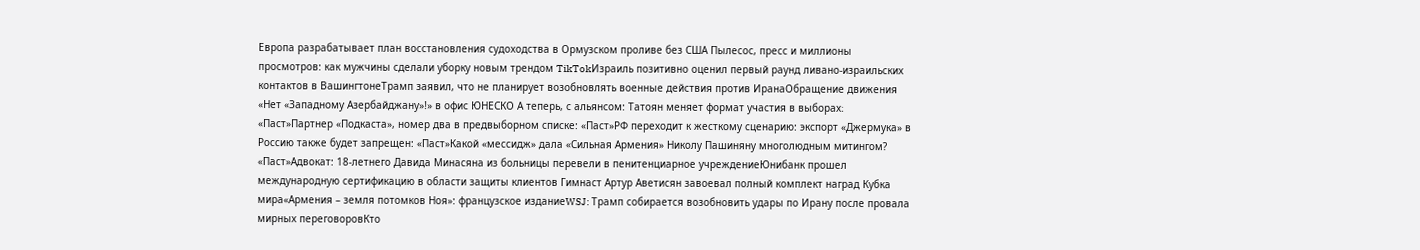Европа разрабатывает план восстановления судоходства в Ормузском проливе без США Пылесос, пресс и миллионы просмотров: как мужчины сделали уборку новым трендом TikTokИзраиль позитивно оценил первый раунд ливано-израильских контактов в ВашингтонеТрамп заявил, что не планирует возобновлять военные действия против ИранаОбращение движения «Нет «Западному Азербайджану»!» в офис ЮНЕСКО А теперь, с альянсом: Татоян меняет формат участия в выборах։ «Паст»Партнер «Подкаста», номер два в предвыборном списке: «Паст»РФ переходит к жесткому сценарию: экспорт «Джермука» в Россию также будет запрещен: «Паст»Какой «мессидж» дала «Сильная Армения» Николу Пашиняну многолюдным митингом? «Паст»Адвокат: 18-летнего Давида Минасяна из больницы перевели в пенитенциарное учреждениеЮнибанк прошел международную сертификацию в области защиты клиентов Гимнаст Артур Аветисян завоевал полный комплект наград Кубка мира«Армения – земля потомков Ноя»: французское изданиеWSJ: Трамп собирается возобновить удары по Ирану после провала мирных переговоровКто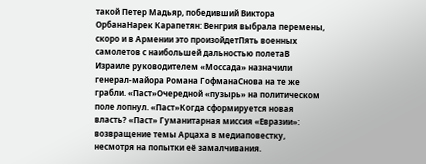такой Петер Мадьяр, победивший Виктора ОрбанаНарек Карапетян: Венгрия выбрала перемены, скоро и в Армении это произойдетПять военных самолетов с наибольшей дальностью полетаВ Израиле руководителем «Моссада» назначили генерал-майора Романа ГофманаСнова на те же грабли. «Паст»Очередной «пузырь» на политическом поле лопнул. «Паст»Когда сформируется новая власть? «Паст» Гуманитарная миссия «Евразии»: возвращение темы Арцаха в медиаповестку, несмотря на попытки её замалчивания.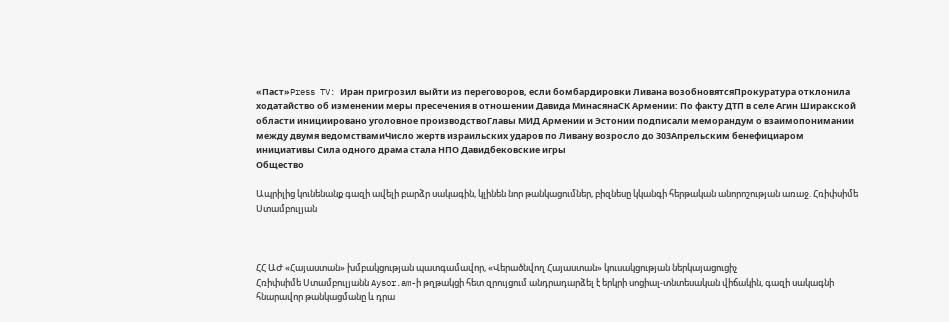«Паст»Press TV: Иран пригрозил выйти из переговоров, если бомбардировки Ливана возобновятсяПрокуратура отклонила ходатайство об изменении меры пресечения в отношении Давида МинасянаСК Армении: По факту ДТП в селе Агин Ширакской области инициировано уголовное производствоГлавы МИД Армении и Эстонии подписали меморандум о взаимопонимании между двумя ведомствамиЧисло жертв израильских ударов по Ливану возросло до 303Апрельским бенефициаром инициативы Сила одного драма стала НПО Давидбековские игры
Общество

Ապրիլից կունենանք գազի ավելի բարձր սակագին, կլինեն նոր թանկացումներ, բիզնեսը կկանգի հերթական անորոշության առաջ. Հռիփսիմե Ստամբուլյան



ՀՀ ԱԺ «Հայաստան» խմբակցության պատգամավոր, «Վերածնվող Հայաստան» կուսակցության ներկայացուցիչ
Հռիփսիմե Ստամբուլյանն Aysor.am-ի թղթակցի հետ զրույցում անդրադարձել է երկրի սոցիալ-տնտեսական վիճակին, գազի սակագնի հնարավոր թանկացմանը և դրա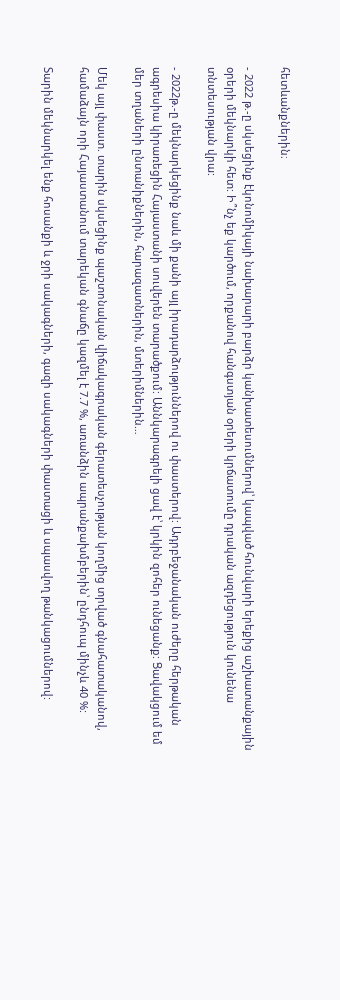հետևանքներին։

- 2022 թ.-ը սկսեցինք էկոնոմիկայի նախարարի բարձր կանխատեսումներով՝ կապված հունվարի երեքից աշխատանքային օրերի մեկնարկի հետ: Ի՞նչ եք կարծում, որքանով հանգստյան օրերի կրճատումը դրական ազդեցություն կունենա տնտեսության վրա:

- 2022թ.-ը մեկնարկեցինք նաև մի քանի այլ իրադարձություններով ու փաստերով: Ադրբեջանական ուժերը հերթական ագրեսիա կիրառեցին Հայաստանի սուվերեն տարածքում: Աննկարագրելի ցավ է՝ կրկին զոհեր ունեցանք: Ցավակցում եմ մեր տղաների ընտանիքներին, հարազատներին, մտերիմներին…

Մեկ այլ փաստ. տարին սկսեցինք պաշտոնական վիճակագրական գերատեսչության կողմից տրված գնահատականով, համաձայն որի Հայաստանում տարեկան գնաճը կազմել է 7.7 %, առանձին ապրանքախմբերին՝ ընդհուպ մինչև 40 %:

Տարին մեկնարկել ենք հոսանքի և ջրի սակագների, գազի սակագների փաստացի և սպասվող թանկացումներով: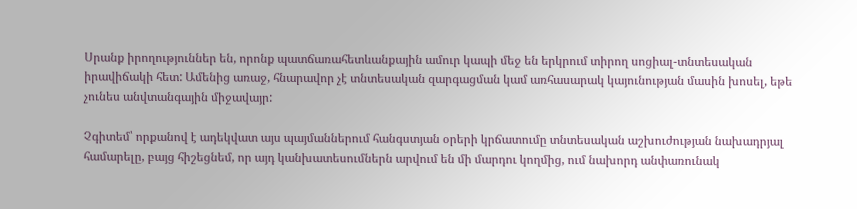Սրանք իրողություններ են, որոնք պատճառահետևանքային ամուր կապի մեջ են երկրում տիրող սոցիալ-տնտեսական իրավիճակի հետ: Ամենից առաջ, հնարավոր չէ տնտեսական զարգացման կամ առհասարակ կայունության մասին խոսել, եթե չունես անվտանգային միջավայր:

Չգիտեմ՝ որքանով է ադեկվատ այս պայմաններում հանգստյան օրերի կրճատումը տնտեսական աշխուժության նախադրյալ համարելը, բայց հիշեցնեմ, որ այդ կանխատեսումներն արվում են մի մարդու կողմից, ում նախորդ անփառունակ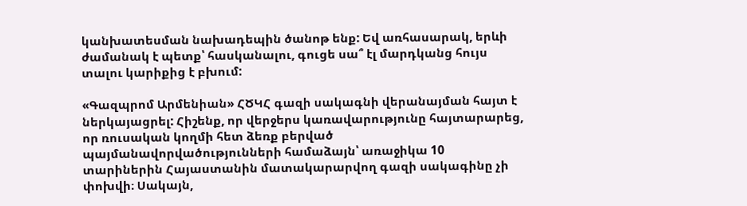կանխատեսման նախադեպին ծանոթ ենք: Եվ առհասարակ, երևի ժամանակ է պետք՝ հասկանալու, գուցե սա՞ էլ մարդկանց հույս տալու կարիքից է բխում:

«Գազպրոմ Արմենիան» ՀԾԿՀ գազի սակագնի վերանայման հայտ է ներկայացրել: Հիշենք, որ վերջերս կառավարությունը հայտարարեց, որ ռուսական կողմի հետ ձեռք բերված պայմանավորվածությունների համաձայն՝ առաջիկա 10 տարիներին Հայաստանին մատակարարվող գազի սակագինը չի փոխվի։ Սակայն,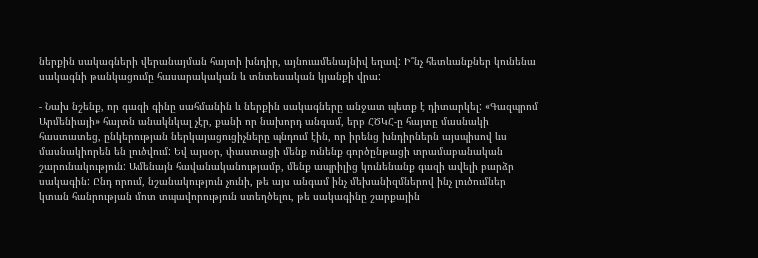ներքին սակագների վերանայման հայտի խնդիր, այնուամենայնիվ եղավ: Ի՞նչ հետևանքներ կունենա սակագնի թանկացումը հասարակական և տնտեսական կյանքի վրա:

- Նախ նշենք, որ գազի գինը սահմանին և ներքին սակագները անջատ պետք է դիտարկել: «Գազպրոմ Արմենիայի» հայտն անակնկալ չէր, քանի որ նախորդ անգամ, երբ ՀԾԿՀ-ը հայտը մասնակի հաստատեց, ընկերության ներկայացուցիչները պնդում էին, որ իրենց խնդիրներն այսպիսով ևս մասնակիորեն են լուծվում: Եվ այսօր, փաստացի մենք ունենք գործընթացի տրամաբանական շարունակություն: Ամենայն հավանականությամբ, մենք ապրիլից կունենանք գազի ավելի բարձր սակագին: Ընդ որում, նշանակություն չունի, թե այս անգամ ինչ մեխանիզմներով ինչ լուծումներ կտան հանրության մոտ տպավորություն ստեղծելու, թե սակագինը շարքային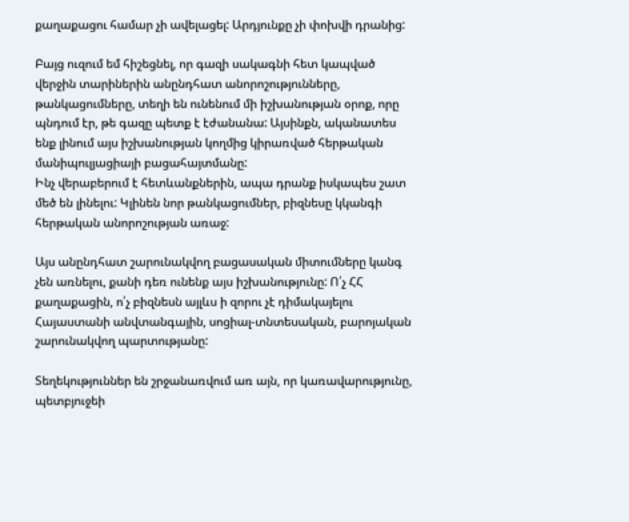քաղաքացու համար չի ավելացել: Արդյունքը չի փոխվի դրանից:

Բայց ուզում եմ հիշեցնել, որ գազի սակագնի հետ կապված վերջին տարիներին անընդհատ անորոշությունները, թանկացումները, տեղի են ունենում մի իշխանության օրոք, որը պնդում էր, թե գազը պետք է էժանանա: Այսինքն, ականատես ենք լինում այս իշխանության կողմից կիրառված հերթական մանիպուլյացիայի բացահայտմանը:
Ինչ վերաբերում է հետևանքներին, ապա դրանք իսկապես շատ մեծ են լինելու: Կլինեն նոր թանկացումներ, բիզնեսը կկանգի հերթական անորոշության առաջ:

Այս անընդհատ շարունակվող բացասական միտումները կանգ չեն առնելու, քանի դեռ ունենք այս իշխանությունը: Ո՛չ ՀՀ քաղաքացին, ո՛չ բիզնեսն այլևս ի զորու չէ դիմակայելու Հայաստանի անվտանգային, սոցիալ-տնտեսական, բարոյական շարունակվող պարտությանը:

Տեղեկություններ են շրջանառվում առ այն, որ կառավարությունը, պետբյուջեի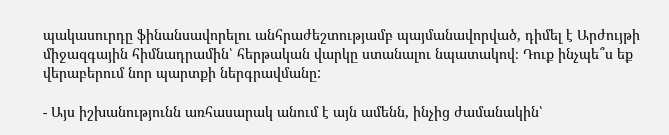պակասուրդը ֆինանսավորելու անհրաժեշտությամբ պայմանավորված, դիմել է Արժույթի միջազգային հիմնադրամին՝ հերթական վարկը ստանալու նպատակով։ Դուք ինչպե՞ս եք վերաբերում նոր պարտքի ներգրավմանը:

- Այս իշխանությունն առհասարակ անում է այն ամենն, ինչից ժամանակին՝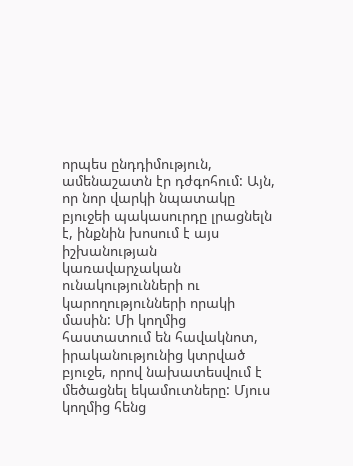որպես ընդդիմություն, ամենաշատն էր դժգոհում: Այն, որ նոր վարկի նպատակը բյուջեի պակասուրդը լրացնելն է, ինքնին խոսում է այս իշխանության կառավարչական ունակությունների ու կարողությունների որակի մասին: Մի կողմից հաստատում են հավակնոտ, իրականությունից կտրված բյուջե, որով նախատեսվում է մեծացնել եկամուտները: Մյուս կողմից հենց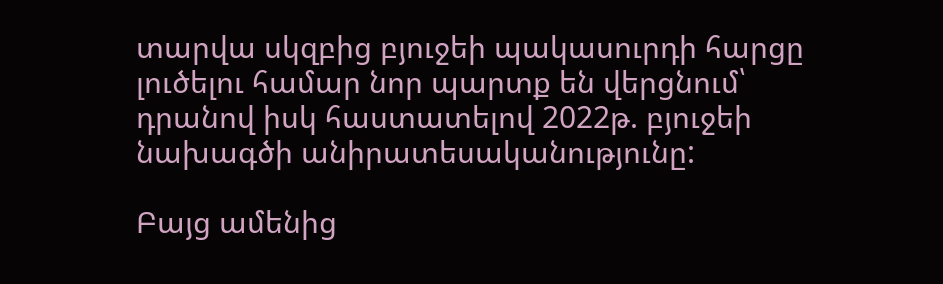տարվա սկզբից բյուջեի պակասուրդի հարցը լուծելու համար նոր պարտք են վերցնում՝ դրանով իսկ հաստատելով 2022թ. բյուջեի նախագծի անիրատեսականությունը:

Բայց ամենից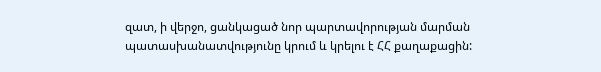զատ, ի վերջո, ցանկացած նոր պարտավորության մարման պատասխանատվությունը կրում և կրելու է ՀՀ քաղաքացին: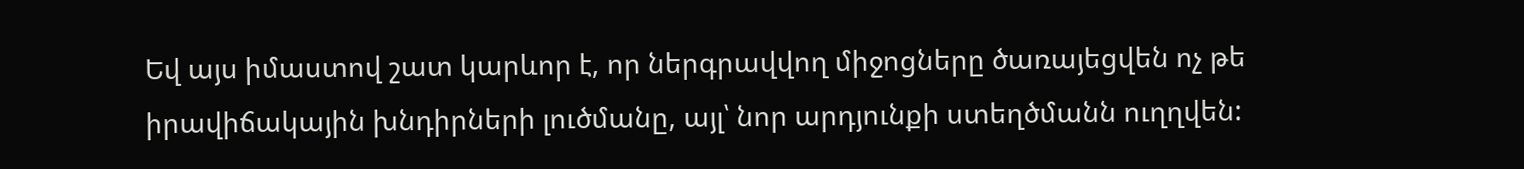Եվ այս իմաստով շատ կարևոր է, որ ներգրավվող միջոցները ծառայեցվեն ոչ թե իրավիճակային խնդիրների լուծմանը, այլ՝ նոր արդյունքի ստեղծմանն ուղղվեն: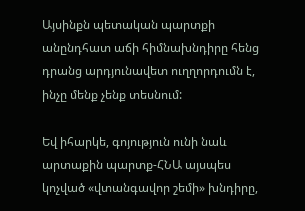Այսինքն պետական պարտքի անընդհատ աճի հիմնախնդիրը հենց դրանց արդյունավետ ուղղորդումն է, ինչը մենք չենք տեսնում:

Եվ իհարկե, գոյություն ունի նաև արտաքին պարտք-ՀՆԱ այսպես կոչված «վտանգավոր շեմի» խնդիրը,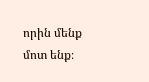որին մենք մոտ ենք։